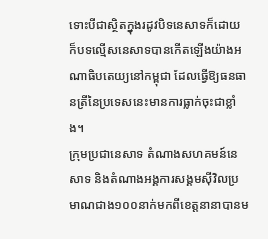ទោះបីជាស្ថិតក្នុងរដូវបិទនេសាទក៏ដោយ ក៏បទល្មើសនេសាទបានកើតឡើងយ៉ាងអណាធិបតេយ្យនៅកម្ពុជា ដែលធ្វើឱ្យធនធានត្រីនៃប្រទេសនេះមានការធ្លាក់ចុះជាខ្លាំង។
ក្រុមប្រជានេសាទ តំណាងសហគមន៍នេសាទ និងតំណាងអង្គការសង្គមស៊ីវិលប្រមាណជាង១០០នាក់មកពីខេត្តនានាបានម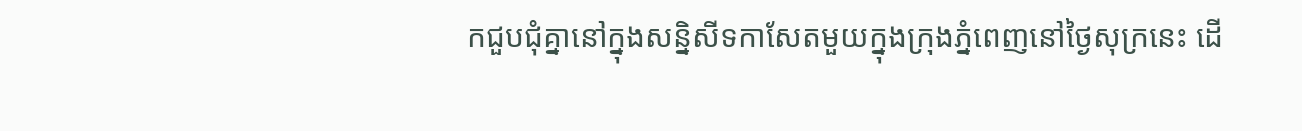កជួបជុំគ្នានៅក្នុងសន្និសីទកាសែតមួយក្នុងក្រុងភ្នំពេញនៅថ្ងៃសុក្រនេះ ដើ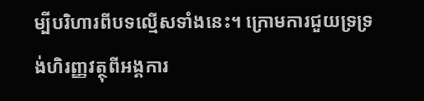ម្បីបរិហារពីបទល្មើសទាំងនេះ។ ក្រោមការជួយទ្រទ្រង់ហិរញ្ញវត្ថុពីអង្គការ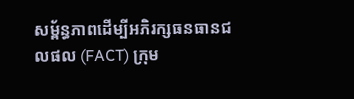សម្ព័ន្ធភាពដើម្បីអភិរក្សធនធានជលផល (FACT) ក្រុម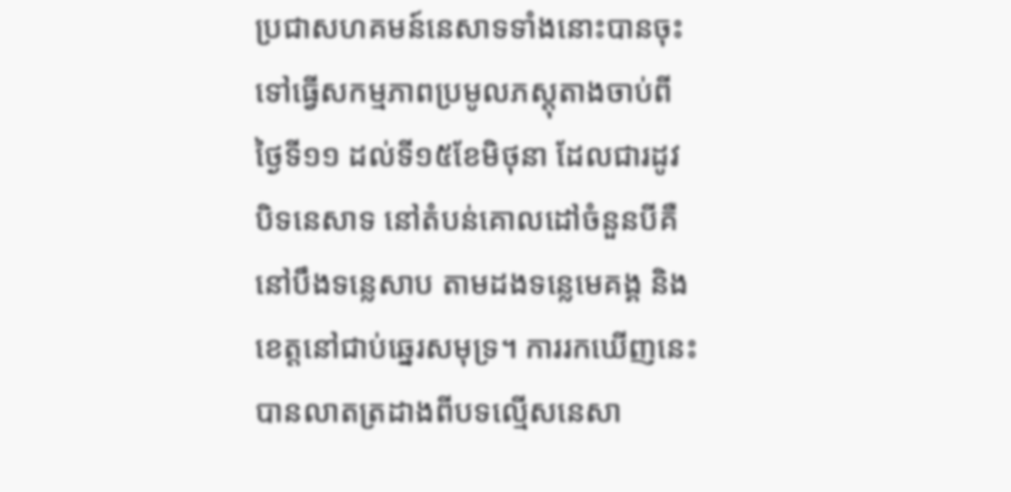ប្រជាសហគមន៍នេសាទទាំងនោះបានចុះទៅធ្វើសកម្មភាពប្រមូលភស្តុតាងចាប់ពីថ្ងៃទី១១ ដល់ទី១៥ខែមិថុនា ដែលជារដូវបិទនេសាទ នៅតំបន់គោលដៅចំនួនបីគឺនៅបឹងទន្លេសាប តាមដងទន្លេមេគង្គ និងខេត្តនៅជាប់ឆ្នេរសមុទ្រ។ ការរកឃើញនេះបានលាតត្រដាងពីបទល្មើសនេសា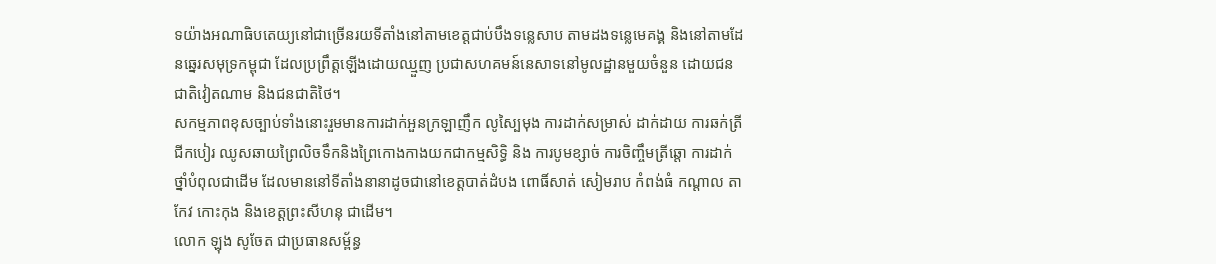ទយ៉ាងអណាធិបតេយ្យនៅជាច្រើនរយទីតាំងនៅតាមខេត្តជាប់បឹងទន្លេសាប តាមដងទន្លេមេគង្គ និងនៅតាមដែនឆ្នេរសមុទ្រកម្ពុជា ដែលប្រព្រឹត្តឡើងដោយឈ្មួញ ប្រជាសហគមន៍នេសាទនៅមូលដ្ឋានមួយចំនួន ដោយជនជាតិវៀតណាម និងជនជាតិថៃ។
សកម្មភាពខុសច្បាប់ទាំងនោះរួមមានការដាក់អួនក្រឡាញឹក លូស្បៃមុង ការដាក់សម្រាស់ ដាក់ដាយ ការឆក់ត្រី ជីកបៀរ ឈូសឆាយព្រៃលិចទឹកនិងព្រៃកោងកាងយកជាកម្មសិទ្ធិ និង ការបូមខ្សាច់ ការចិញ្ចឹមត្រីឆ្ដោ ការដាក់ថ្នាំបំពុលជាដើម ដែលមាននៅទីតាំងនានាដូចជានៅខេត្តបាត់ដំបង ពោធិ៍សាត់ សៀមរាប កំពង់ធំ កណ្ដាល តាកែវ កោះកុង និងខេត្តព្រះសីហនុ ជាដើម។
លោក ឡុង សូចែត ជាប្រធានសម្ព័ន្ធ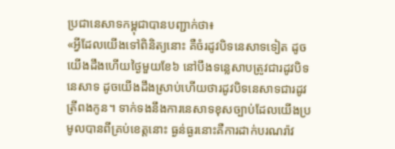ប្រជានេសាទកម្ពុជាបានបញ្ជាក់ថា៖
«អ្វីដែលយើងទៅពិនិត្យនោះ គឺចំរដូវបិទនេសាទទៀត ដូចយើងដឹងហើយថ្ងៃមួយខែ៦ នៅបឹងទន្លេសាបត្រូវជារដូវបិទនេសាទ ដូចយើងដឹងស្រាប់ហើយថារដូវបិទនេសាទជារដូវត្រីពងកូន។ ទាក់ទងនឹងការនេសាទខុសច្បាប់ដែលយើងប្រមូលបានពីគ្រប់ខេត្តនោះ ធ្ងន់ធ្ងរនោះគឺការដាក់បរណរ៉ាវ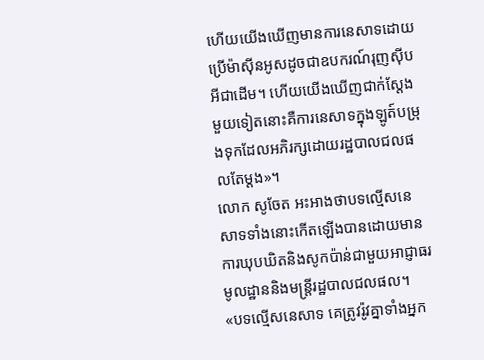ហើយយើងឃើញមានការនេសាទដោយប្រើម៉ាស៊ីនអូសដូចជាឧបករណ៍រុញស៊ីបអីជាដើម។ ហើយយើងឃើញជាក់ស្ដែងមួយទៀតនោះគឺការនេសាទក្នុងឡូត៍បម្រុងទុកដែលអភិរក្សដោយរដ្ឋបាលជលផលតែម្ដង»។
លោក សូចែត អះអាងថាបទល្មើសនេសាទទាំងនោះកើតឡើងបានដោយមានការឃុបឃិតនិងសូកប៉ាន់ជាមួយអាជ្ញាធរមូលដ្ឋាននិងមន្ត្រីរដ្ឋបាលជលផល។
«បទល្មើសនេសាទ គេត្រូវរ៉ូវគ្នាទាំងអ្នក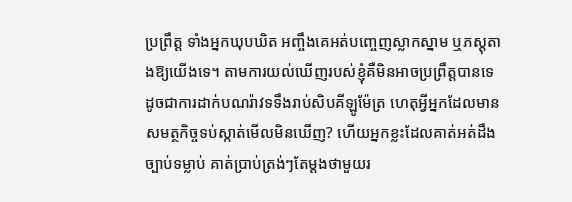ប្រព្រឹត្ត ទាំងអ្នកឃុបឃិត អញ្ចឹងគេអត់បញ្ចេញស្លាកស្នាម ឬភស្តុតាងឱ្យយើងទេ។ តាមការយល់ឃើញរបស់ខ្ញុំគឺមិនអាចប្រព្រឹត្តបានទេ ដូចជាការដាក់បណរ៉ាវទទឹងរាប់សិបគីឡូម៉ែត្រ ហេតុអ្វីអ្នកដែលមានសមត្ថកិច្ចទប់ស្កាត់មើលមិនឃើញ? ហើយអ្នកខ្លះដែលគាត់អត់ដឹងច្បាប់ទម្លាប់ គាត់ប្រាប់ត្រង់ៗតែម្ដងថាមួយរ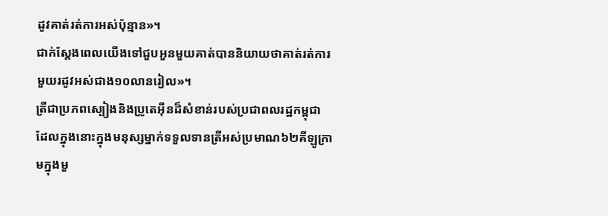ដូវគាត់រត់ការអស់ប៉ុន្មាន»។
ជាក់ស្តែងពេលយើងទៅជួបអួនមួយគាត់បាននិយាយថាគាត់រត់ការមួយរដូវអស់ជាង១០លានរៀល»។
ត្រីជាប្រភពស្បៀងនិងប្រូតេអ៊ីនដ៏សំខាន់របស់ប្រជាពលរដ្ឋកម្ពុជា ដែលក្នុងនោះក្នុងមនុស្សម្នាក់ទទួលទានត្រីអស់ប្រមាណ៦២គីឡូក្រាមក្នុងមួ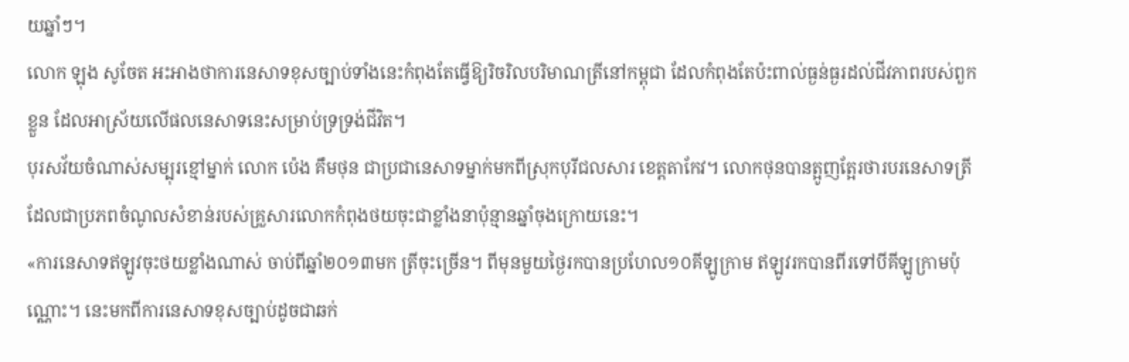យឆ្នាំៗ។
លោក ឡុង សូចែត អះអាងថាការនេសាទខុសច្បាប់ទាំងនេះកំពុងតែធ្វើឱ្យរិចរិលបរិមាណត្រីនៅកម្ពុជា ដែលកំពុងតែប៉ះពាល់ធ្ងន់ធ្ងរដល់ជីវភាពរបស់ពួកខ្លួន ដែលអាស្រ័យលើផលនេសាទនេះសម្រាប់ទ្រទ្រង់ជីវិត។
បុរសវ័យចំណាស់សម្បុរខ្មៅម្នាក់ លោក ប៉េង គឹមថុន ជាប្រជានេសាទម្នាក់មកពីស្រុកបុរីជលសារ ខេត្តតាកែវ។ លោកថុនបានត្អូញត្អែរថារបរនេសាទត្រីដែលជាប្រភពចំណូលសំខាន់របស់គ្រួសារលោកកំពុងថយចុះជាខ្លាំងនាប៉ុន្មានឆ្នាំចុងក្រោយនេះ។
«ការនេសាទឥឡូវចុះថយខ្លាំងណាស់ ចាប់ពីឆ្នាំ២០១៣មក ត្រីចុះច្រើន។ ពីមុនមួយថ្ងៃរកបានប្រហែល១០គីឡូក្រាម ឥឡូវរកបានពីរទៅបីគីឡូក្រាមប៉ុណ្ណោះ។ នេះមកពីការនេសាទខុសច្បាប់ដូចជាឆក់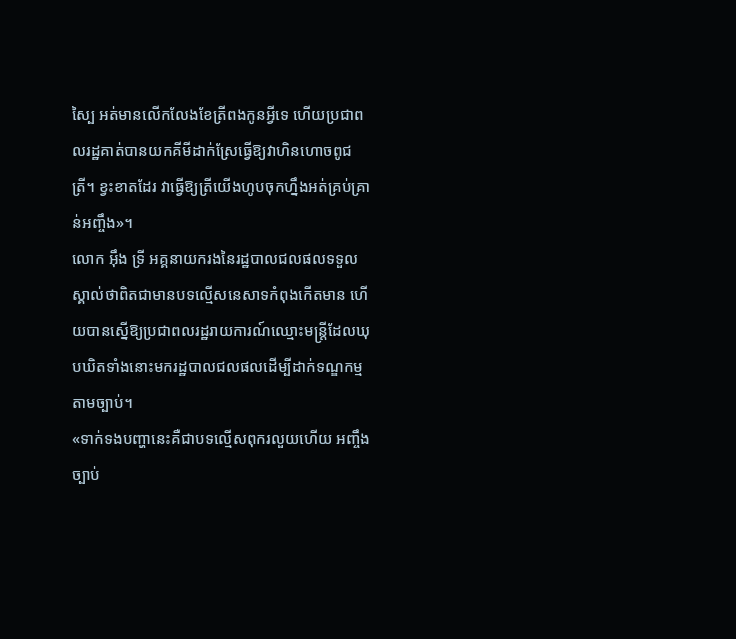ស្បៃ អត់មានលើកលែងខែត្រីពងកូនអ្វីទេ ហើយប្រជាពលរដ្ឋគាត់បានយកគីមីដាក់ស្រែធ្វើឱ្យវាហិនហោចពូជត្រី។ ខ្វះខាតដែរ វាធ្វើឱ្យត្រីយើងហូបចុកហ្នឹងអត់គ្រប់គ្រាន់អញ្ចឹង»។
លោក អ៊ឹង ទ្រី អគ្គនាយករងនៃរដ្ឋបាលជលផលទទួលស្គាល់ថាពិតជាមានបទល្មើសនេសាទកំពុងកើតមាន ហើយបានស្នើឱ្យប្រជាពលរដ្ឋរាយការណ៍ឈ្មោះមន្ត្រីដែលឃុបឃិតទាំងនោះមករដ្ឋបាលជលផលដើម្បីដាក់ទណ្ឌកម្មតាមច្បាប់។
«ទាក់ទងបញ្ហានេះគឺជាបទល្មើសពុករលួយហើយ អញ្ចឹងច្បាប់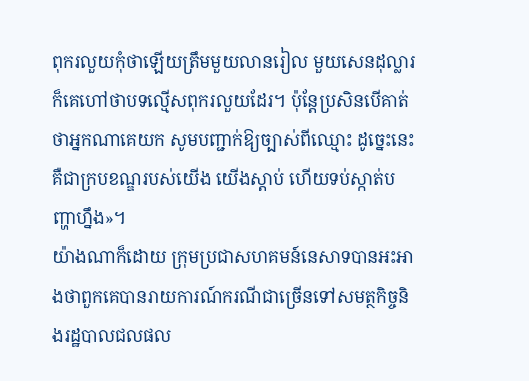ពុករលួយកុំថាឡើយត្រឹមមួយលានរៀល មួយសេនដុល្លារក៏គេហៅថាបទល្មើសពុករលួយដែរ។ ប៉ុន្តែប្រសិនបើគាត់ថាអ្នកណាគេយក សូមបញ្ជាក់ឱ្យច្បាស់ពីឈ្មោះ ដូច្នេះនេះគឺជាក្របខណ្ឌរបស់យើង យើងស្ដាប់ ហើយទប់ស្កាត់បញ្ហាហ្នឹង»។
យ៉ាងណាក៏ដោយ ក្រុមប្រជាសហគមន៍នេសាទបានអះអាងថាពួកគេបានរាយការណ៍ករណីជាច្រើនទៅសមត្ថកិច្ចនិងរដ្ឋបាលជលផល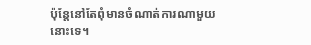ប៉ុន្តែនៅតែពុំមានចំណាត់ការណាមួយនោះទេ។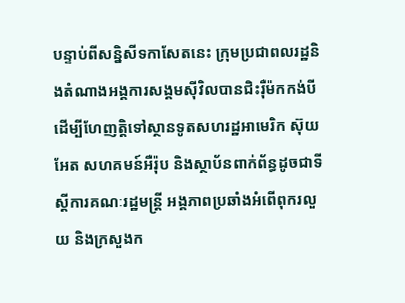បន្ទាប់ពីសន្និសីទកាសែតនេះ ក្រុមប្រជាពលរដ្ឋនិងតំណាងអង្គការសង្គមស៊ីវិលបានជិះរ៉ឺម៉កកង់បីដើម្បីហែញត្តិទៅស្ថានទូតសហរដ្ឋអាមេរិក ស៊ុយអែត សហគមន៍អឺរ៉ុប និងស្ថាប័នពាក់ព័ន្ធដូចជាទីស្ដីការគណៈរដ្ឋមន្ត្រី អង្គភាពប្រឆាំងអំពើពុករលួយ និងក្រសួងក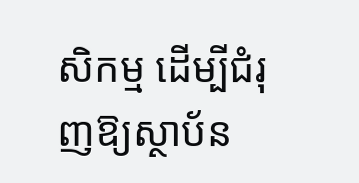សិកម្ម ដើម្បីជំរុញឱ្យស្ថាប័ន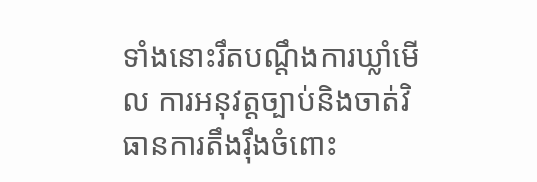ទាំងនោះរឹតបណ្ដឹងការឃ្លាំមើល ការអនុវត្តច្បាប់និងចាត់វិធានការតឹងរ៉ឹងចំពោះ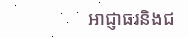អាជ្ញាធរនិងជ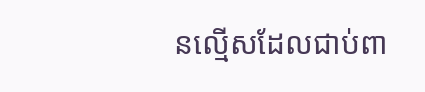នល្មើសដែលជាប់ពា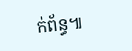ក់ព័ន្ធ៕